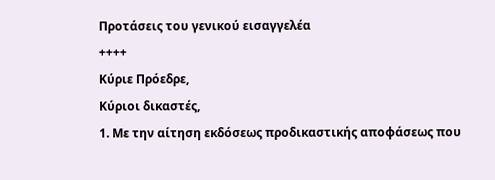Προτάσεις του γενικού εισαγγελέα
++++
Κύριε Πρόεδρε,
Κύριοι δικαστές,
1. Με την αίτηση εκδόσεως προδικαστικής αποφάσεως που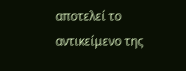αποτελεί το αντικείμενο της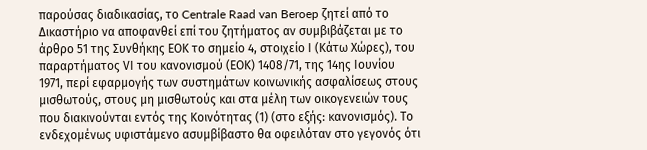παρούσας διαδικασίας, το Centrale Raad van Beroep ζητεί από το Δικαστήριο να αποφανθεί επί του ζητήματος αν συμβιβάζεται με το άρθρο 51 της Συνθήκης ΕΟΚ το σημείο 4, στοιχείο Ι (Κάτω Χώρες), του παραρτήματος VΙ του κανονισμού (ΕΟΚ) 1408/71, της 14ης Ιουνίου 1971, περί εφαρμογής των συστημάτων κοινωνικής ασφαλίσεως στους μισθωτούς, στους μη μισθωτούς και στα μέλη των οικογενειών τους που διακινούνται εντός της Κοινότητας (1) (στο εξής: κανονισμός). Το ενδεχομένως υφιστάμενο ασυμβίβαστο θα οφειλόταν στο γεγονός ότι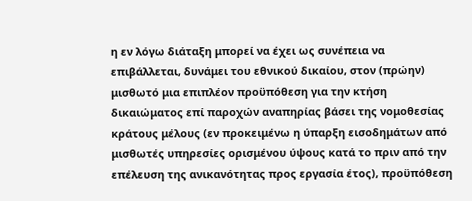η εν λόγω διάταξη μπορεί να έχει ως συνέπεια να επιβάλλεται, δυνάμει του εθνικού δικαίου, στον (πρώην) μισθωτό μια επιπλέον προϋπόθεση για την κτήση δικαιώματος επί παροχών αναπηρίας βάσει της νομοθεσίας κράτους μέλους (εν προκειμένω η ύπαρξη εισοδημάτων από μισθωτές υπηρεσίες ορισμένου ύψους κατά το πριν από την επέλευση της ανικανότητας προς εργασία έτος), προϋπόθεση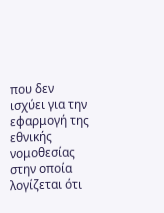που δεν ισχύει για την εφαρμογή της εθνικής νομοθεσίας στην οποία λογίζεται ότι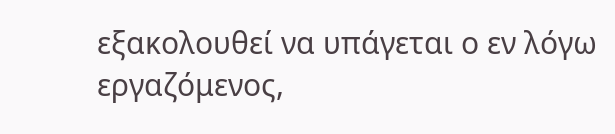εξακολουθεί να υπάγεται ο εν λόγω εργαζόμενος,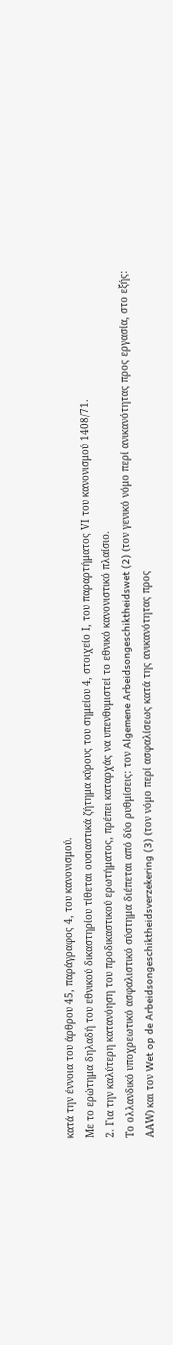κατά την έννοια του άρθρου 45, παράγραφος 4, του κανονισμού.
Με το ερώτημα δηλαδή του εθνικού δικαστηρίου τίθεται ουσιαστικά ζήτημα κύρους του σημείου 4, στοιχείο Ι, του παραρτήματος VΙ του κανονισμού 1408/71.
2. Για την καλύτερη κατανόηση του προδικαστικού ερωτήματος, πρέπει καταρχάς να υπενθυμιστεί το εθνικό κανονιστικό πλαίσιο.
Το ολλανδικό υποχρεωτικό ασφαλιστικό σύστημα διέπεται από δύο ρυθμίσεις: τον Algemene Arbeidsongeschiktheidswet (2) (τον γενικό νόμο περί ανικανότητας προς εργασία, στο εξής: ΑΑW) και τον Wet op de Arbeidsongeschiktheidsverzekering (3) (τον νόμο περί ασφαλίσεως κατά της ανικανότητας προς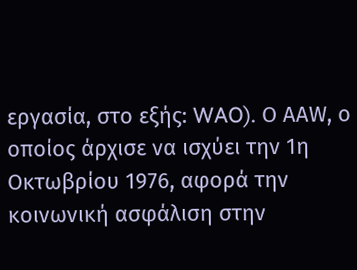εργασία, στο εξής: WAO). Ο ΑΑW, ο οποίος άρχισε να ισχύει την 1η Οκτωβρίου 1976, αφορά την κοινωνική ασφάλιση στην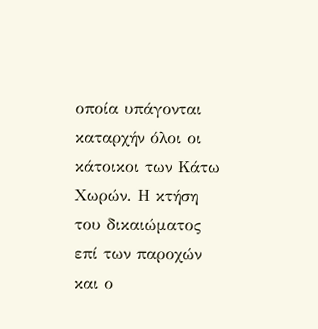οποία υπάγονται καταρχήν όλοι οι κάτοικοι των Κάτω Χωρών. Η κτήση του δικαιώματος επί των παροχών και ο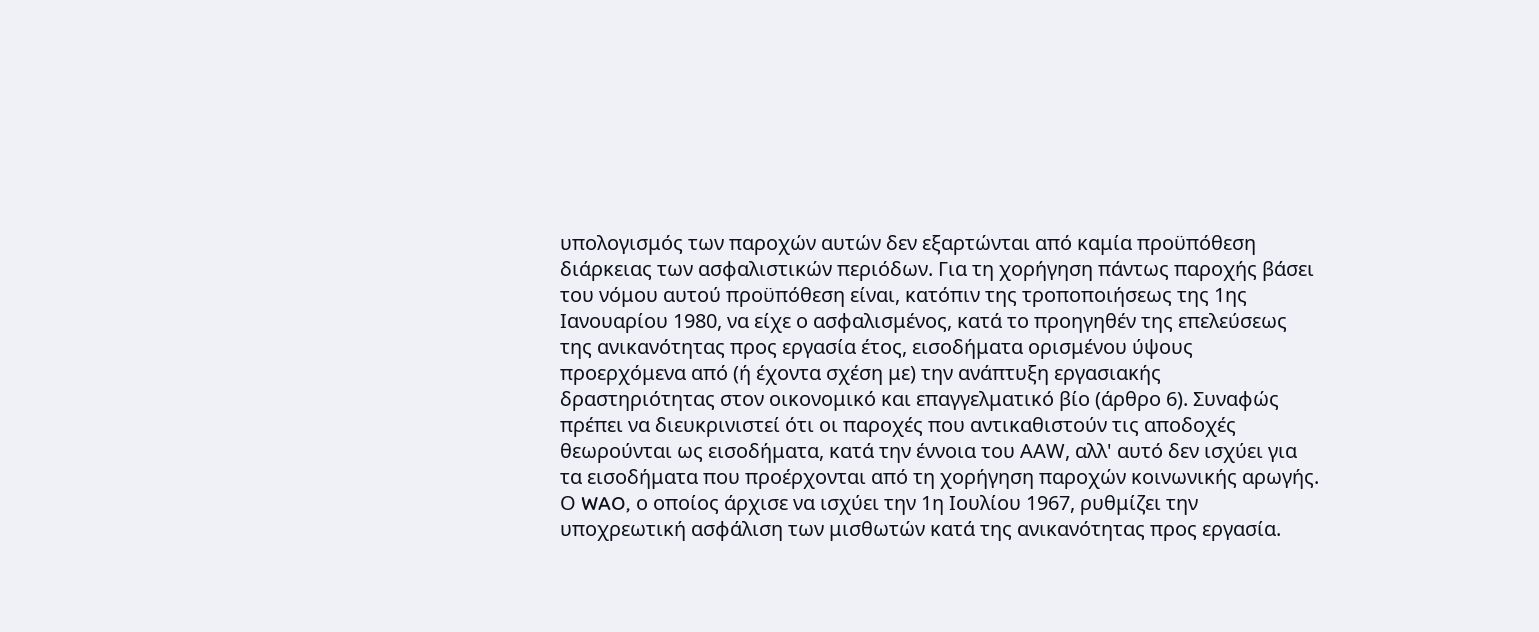υπολογισμός των παροχών αυτών δεν εξαρτώνται από καμία προϋπόθεση διάρκειας των ασφαλιστικών περιόδων. Για τη χορήγηση πάντως παροχής βάσει του νόμου αυτού προϋπόθεση είναι, κατόπιν της τροποποιήσεως της 1ης Ιανουαρίου 1980, να είχε ο ασφαλισμένος, κατά το προηγηθέν της επελεύσεως της ανικανότητας προς εργασία έτος, εισοδήματα ορισμένου ύψους προερχόμενα από (ή έχοντα σχέση με) την ανάπτυξη εργασιακής δραστηριότητας στον οικονομικό και επαγγελματικό βίο (άρθρο 6). Συναφώς πρέπει να διευκρινιστεί ότι οι παροχές που αντικαθιστούν τις αποδοχές θεωρούνται ως εισοδήματα, κατά την έννοια του ΑΑW, αλλ' αυτό δεν ισχύει για τα εισοδήματα που προέρχονται από τη χορήγηση παροχών κοινωνικής αρωγής.
Ο WAO, ο οποίος άρχισε να ισχύει την 1η Ιουλίου 1967, ρυθμίζει την υποχρεωτική ασφάλιση των μισθωτών κατά της ανικανότητας προς εργασία.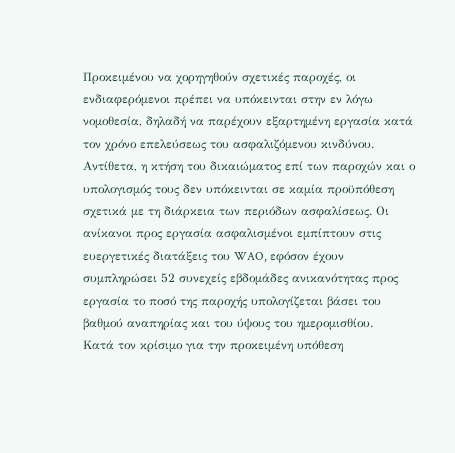Προκειμένου να χορηγηθούν σχετικές παροχές, οι ενδιαφερόμενοι πρέπει να υπόκεινται στην εν λόγω νομοθεσία, δηλαδή να παρέχουν εξαρτημένη εργασία κατά τον χρόνο επελεύσεως του ασφαλιζόμενου κινδύνου. Αντίθετα, η κτήση του δικαιώματος επί των παροχών και ο υπολογισμός τους δεν υπόκεινται σε καμία προϋπόθεση σχετικά με τη διάρκεια των περιόδων ασφαλίσεως. Οι ανίκανοι προς εργασία ασφαλισμένοι εμπίπτουν στις ευεργετικές διατάξεις του WAO, εφόσον έχουν συμπληρώσει 52 συνεχείς εβδομάδες ανικανότητας προς εργασία το ποσό της παροχής υπολογίζεται βάσει του βαθμού αναπηρίας και του ύψους του ημερομισθίου.
Κατά τον κρίσιμο για την προκειμένη υπόθεση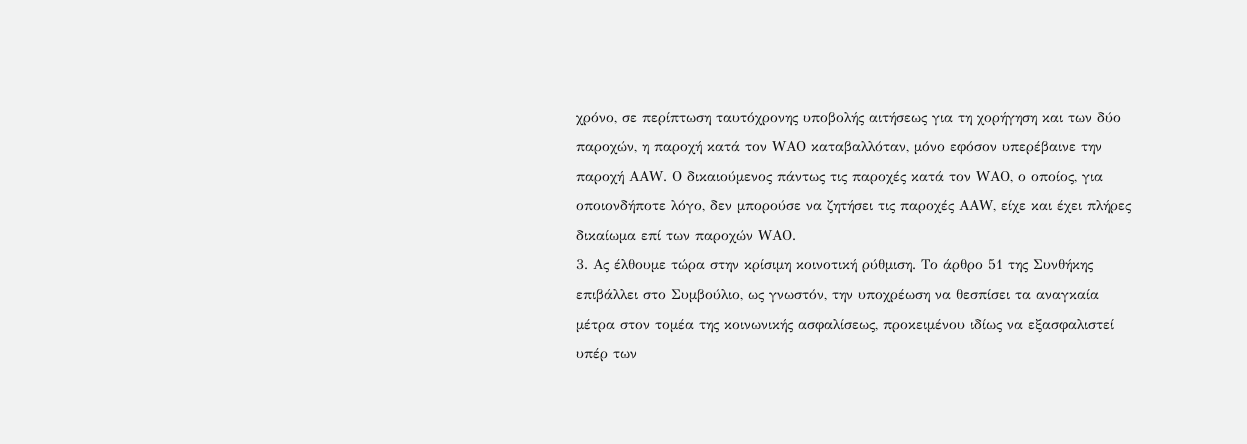χρόνο, σε περίπτωση ταυτόχρονης υποβολής αιτήσεως για τη χορήγηση και των δύο παροχών, η παροχή κατά τον WΑΟ καταβαλλόταν, μόνο εφόσον υπερέβαινε την παροχή ΑΑW. Ο δικαιούμενος πάντως τις παροχές κατά τον WΑΟ, ο οποίος, για οποιονδήποτε λόγο, δεν μπορούσε να ζητήσει τις παροχές ΑΑW, είχε και έχει πλήρες δικαίωμα επί των παροχών WΑΟ.
3. Ας έλθουμε τώρα στην κρίσιμη κοινοτική ρύθμιση. Το άρθρο 51 της Συνθήκης επιβάλλει στο Συμβούλιο, ως γνωστόν, την υποχρέωση να θεσπίσει τα αναγκαία μέτρα στον τομέα της κοινωνικής ασφαλίσεως, προκειμένου ιδίως να εξασφαλιστεί υπέρ των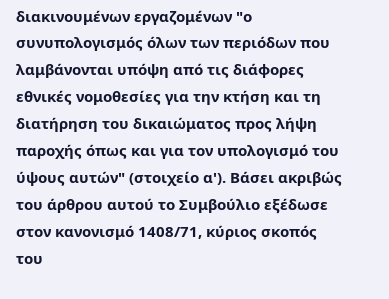διακινουμένων εργαζομένων "ο συνυπολογισμός όλων των περιόδων που λαμβάνονται υπόψη από τις διάφορες εθνικές νομοθεσίες για την κτήση και τη διατήρηση του δικαιώματος προς λήψη παροχής όπως και για τον υπολογισμό του ύψους αυτών" (στοιχείο α'). Βάσει ακριβώς του άρθρου αυτού το Συμβούλιο εξέδωσε στον κανονισμό 1408/71, κύριος σκοπός του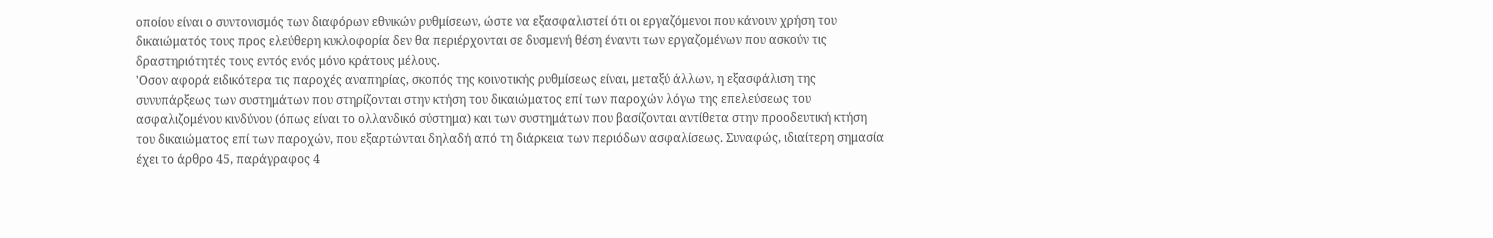οποίου είναι ο συντονισμός των διαφόρων εθνικών ρυθμίσεων, ώστε να εξασφαλιστεί ότι οι εργαζόμενοι που κάνουν χρήση του δικαιώματός τους προς ελεύθερη κυκλοφορία δεν θα περιέρχονται σε δυσμενή θέση έναντι των εργαζομένων που ασκούν τις δραστηριότητές τους εντός ενός μόνο κράτους μέλους.
'Οσον αφορά ειδικότερα τις παροχές αναπηρίας, σκοπός της κοινοτικής ρυθμίσεως είναι, μεταξύ άλλων, η εξασφάλιση της συνυπάρξεως των συστημάτων που στηρίζονται στην κτήση του δικαιώματος επί των παροχών λόγω της επελεύσεως του ασφαλιζομένου κινδύνου (όπως είναι το ολλανδικό σύστημα) και των συστημάτων που βασίζονται αντίθετα στην προοδευτική κτήση του δικαιώματος επί των παροχών, που εξαρτώνται δηλαδή από τη διάρκεια των περιόδων ασφαλίσεως. Συναφώς, ιδιαίτερη σημασία έχει το άρθρο 45, παράγραφος 4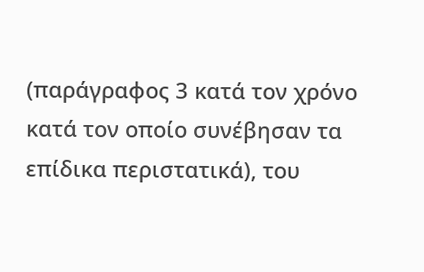(παράγραφος 3 κατά τον χρόνο κατά τον οποίο συνέβησαν τα επίδικα περιστατικά), του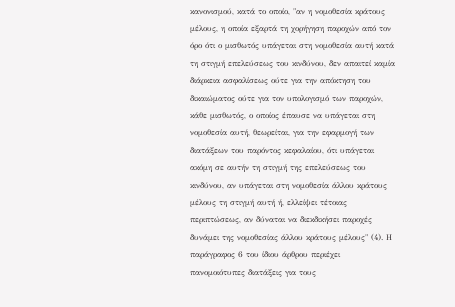κανονισμού, κατά το οποίο, "αν η νομοθεσία κράτους μέλους, η οποία εξαρτά τη χορήγηση παροχών από τον όρο ότι ο μισθωτός υπάγεται στη νομοθεσία αυτή κατά τη στιγμή επελεύσεως του κινδύνου, δεν απαιτεί καμία διάρκεια ασφαλίσεως ούτε για την απόκτηση του δικαιώματος ούτε για τον υπολογισμό των παροχών, κάθε μισθωτός, ο οποίος έπαυσε να υπάγεται στη νομοθεσία αυτή, θεωρείται, για την εφαρμογή των διατάξεων του παρόντος κεφαλαίου, ότι υπάγεται ακόμη σε αυτήν τη στιγμή της επελεύσεως του κινδύνου, αν υπάγεται στη νομοθεσία άλλου κράτους μέλους τη στιγμή αυτή ή, ελλείψει τέτοιας περιπτώσεως, αν δύναται να διεκδικήσει παροχές δυνάμει της νομοθεσίας άλλου κράτους μέλους" (4). Η παράγραφος 6 του ίδιου άρθρου περιέχει πανομοιότυπες διατάξεις για τους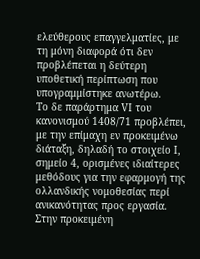ελεύθερους επαγγελματίες, με τη μόνη διαφορά ότι δεν προβλέπεται η δεύτερη υποθετική περίπτωση που υπογραμμίστηκε ανωτέρω.
Το δε παράρτημα VΙ του κανονισμού 1408/71 προβλέπει, με την επίμαχη εν προκειμένω διάταξη, δηλαδή το στοιχείο Ι, σημείο 4, ορισμένες ιδιαίτερες μεθόδους για την εφαρμογή της ολλανδικής νομοθεσίας περί ανικανότητας προς εργασία. Στην προκειμένη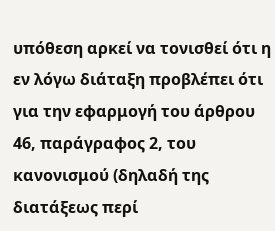υπόθεση αρκεί να τονισθεί ότι η εν λόγω διάταξη προβλέπει ότι για την εφαρμογή του άρθρου 46, παράγραφος 2, του κανονισμού (δηλαδή της διατάξεως περί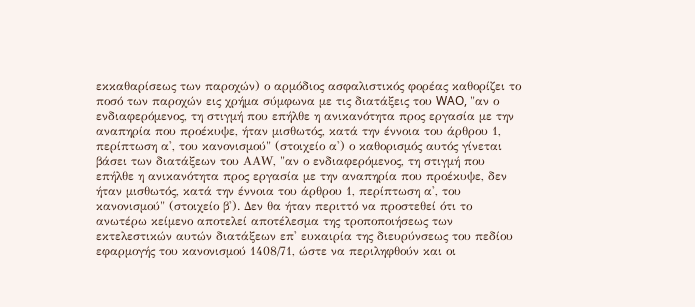εκκαθαρίσεως των παροχών) ο αρμόδιος ασφαλιστικός φορέας καθορίζει το ποσό των παροχών εις χρήμα σύμφωνα με τις διατάξεις του WAO, "αν ο ενδιαφερόμενος, τη στιγμή που επήλθε η ανικανότητα προς εργασία με την αναπηρία που προέκυψε, ήταν μισθωτός, κατά την έννοια του άρθρου 1, περίπτωση α', του κανονισμού" (στοιχείο α') ο καθορισμός αυτός γίνεται βάσει των διατάξεων του ΑΑW, "αν ο ενδιαφερόμενος, τη στιγμή που επήλθε η ανικανότητα προς εργασία με την αναπηρία που προέκυψε, δεν ήταν μισθωτός, κατά την έννοια του άρθρου 1, περίπτωση α', του κανονισμού" (στοιχείο β'). Δεν θα ήταν περιττό να προστεθεί ότι το ανωτέρω κείμενο αποτελεί αποτέλεσμα της τροποποιήσεως των εκτελεστικών αυτών διατάξεων επ' ευκαιρία της διευρύνσεως του πεδίου εφαρμογής του κανονισμού 1408/71, ώστε να περιληφθούν και οι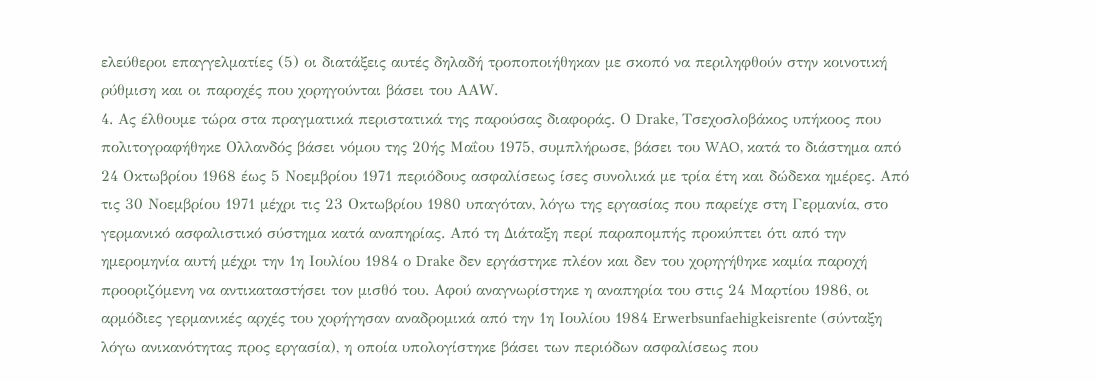ελεύθεροι επαγγελματίες (5) οι διατάξεις αυτές δηλαδή τροποποιήθηκαν με σκοπό να περιληφθούν στην κοινοτική ρύθμιση και οι παροχές που χορηγούνται βάσει του ΑΑW.
4. Ας έλθουμε τώρα στα πραγματικά περιστατικά της παρούσας διαφοράς. Ο Drake, Τσεχοσλοβάκος υπήκοος που πολιτογραφήθηκε Ολλανδός βάσει νόμου της 20ής Μαΐου 1975, συμπλήρωσε, βάσει του WAO, κατά το διάστημα από 24 Οκτωβρίου 1968 έως 5 Νοεμβρίου 1971 περιόδους ασφαλίσεως ίσες συνολικά με τρία έτη και δώδεκα ημέρες. Από τις 30 Νοεμβρίου 1971 μέχρι τις 23 Οκτωβρίου 1980 υπαγόταν, λόγω της εργασίας που παρείχε στη Γερμανία, στο γερμανικό ασφαλιστικό σύστημα κατά αναπηρίας. Από τη Διάταξη περί παραπομπής προκύπτει ότι από την ημερομηνία αυτή μέχρι την 1η Ιουλίου 1984 ο Drake δεν εργάστηκε πλέον και δεν του χορηγήθηκε καμία παροχή προοριζόμενη να αντικαταστήσει τον μισθό του. Αφού αναγνωρίστηκε η αναπηρία του στις 24 Μαρτίου 1986, οι αρμόδιες γερμανικές αρχές του χορήγησαν αναδρομικά από την 1η Ιουλίου 1984 Erwerbsunfaehigkeisrente (σύνταξη λόγω ανικανότητας προς εργασία), η οποία υπολογίστηκε βάσει των περιόδων ασφαλίσεως που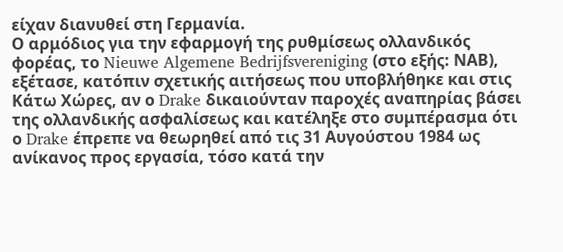είχαν διανυθεί στη Γερμανία.
Ο αρμόδιος για την εφαρμογή της ρυθμίσεως ολλανδικός φορέας, το Nieuwe Algemene Bedrijfsvereniging (στο εξής: ΝΑΒ), εξέτασε, κατόπιν σχετικής αιτήσεως που υποβλήθηκε και στις Κάτω Χώρες, αν ο Drake δικαιούνταν παροχές αναπηρίας βάσει της ολλανδικής ασφαλίσεως και κατέληξε στο συμπέρασμα ότι ο Drake έπρεπε να θεωρηθεί από τις 31 Αυγούστου 1984 ως ανίκανος προς εργασία, τόσο κατά την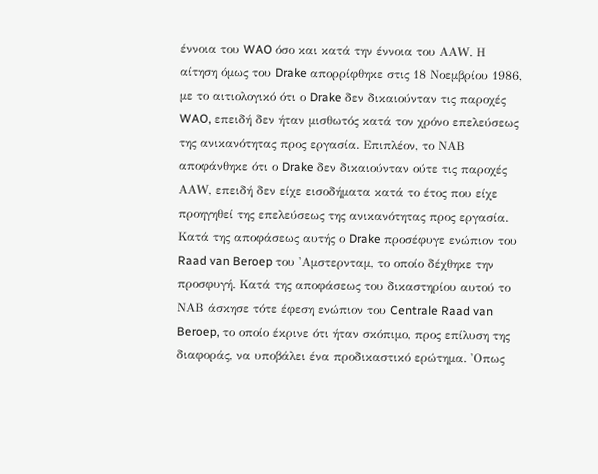έννοια του WAO όσο και κατά την έννοια του ΑΑW. Η αίτηση όμως του Drake απορρίφθηκε στις 18 Νοεμβρίου 1986, με το αιτιολογικό ότι ο Drake δεν δικαιούνταν τις παροχές WAO, επειδή δεν ήταν μισθωτός κατά τον χρόνο επελεύσεως της ανικανότητας προς εργασία. Επιπλέον, το ΝΑΒ αποφάνθηκε ότι ο Drake δεν δικαιούνταν ούτε τις παροχές ΑΑW, επειδή δεν είχε εισοδήματα κατά το έτος που είχε προηγηθεί της επελεύσεως της ανικανότητας προς εργασία.
Κατά της αποφάσεως αυτής ο Drake προσέφυγε ενώπιον του Raad van Beroep του 'Αμστερνταμ, το οποίο δέχθηκε την προσφυγή. Κατά της αποφάσεως του δικαστηρίου αυτού το ΝΑΒ άσκησε τότε έφεση ενώπιον του Centrale Raad van Beroep, το οποίο έκρινε ότι ήταν σκόπιμο, προς επίλυση της διαφοράς, να υποβάλει ένα προδικαστικό ερώτημα. 'Οπως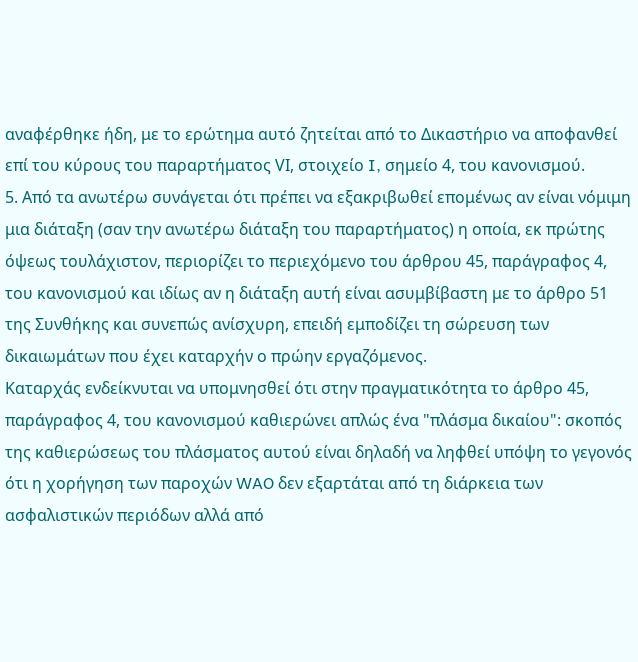αναφέρθηκε ήδη, με το ερώτημα αυτό ζητείται από το Δικαστήριο να αποφανθεί επί του κύρους του παραρτήματος VΙ, στοιχείο I, σημείο 4, του κανονισμού.
5. Από τα ανωτέρω συνάγεται ότι πρέπει να εξακριβωθεί επομένως αν είναι νόμιμη μια διάταξη (σαν την ανωτέρω διάταξη του παραρτήματος) η οποία, εκ πρώτης όψεως τουλάχιστον, περιορίζει το περιεχόμενο του άρθρου 45, παράγραφος 4, του κανονισμού και ιδίως αν η διάταξη αυτή είναι ασυμβίβαστη με το άρθρο 51 της Συνθήκης και συνεπώς ανίσχυρη, επειδή εμποδίζει τη σώρευση των δικαιωμάτων που έχει καταρχήν ο πρώην εργαζόμενος.
Καταρχάς ενδείκνυται να υπομνησθεί ότι στην πραγματικότητα το άρθρο 45, παράγραφος 4, του κανονισμού καθιερώνει απλώς ένα "πλάσμα δικαίου": σκοπός της καθιερώσεως του πλάσματος αυτού είναι δηλαδή να ληφθεί υπόψη το γεγονός ότι η χορήγηση των παροχών WAO δεν εξαρτάται από τη διάρκεια των ασφαλιστικών περιόδων αλλά από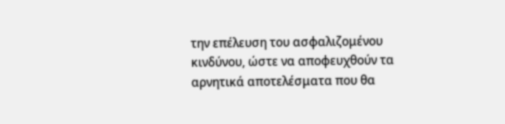την επέλευση του ασφαλιζομένου κινδύνου, ώστε να αποφευχθούν τα αρνητικά αποτελέσματα που θα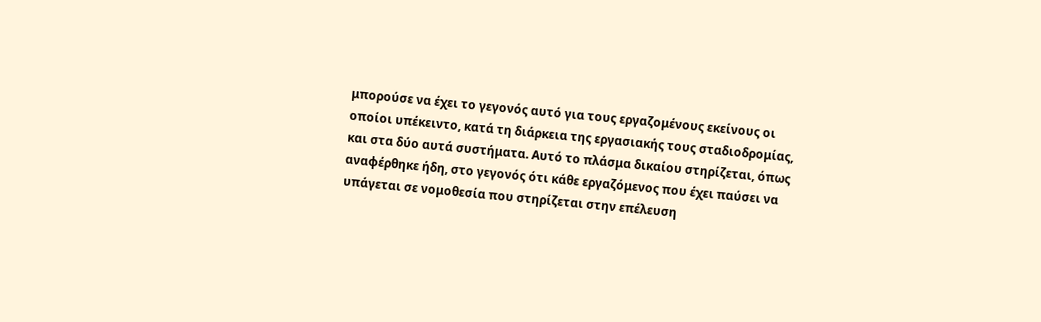μπορούσε να έχει το γεγονός αυτό για τους εργαζομένους εκείνους οι οποίοι υπέκειντο, κατά τη διάρκεια της εργασιακής τους σταδιοδρομίας, και στα δύο αυτά συστήματα. Αυτό το πλάσμα δικαίου στηρίζεται, όπως αναφέρθηκε ήδη, στο γεγονός ότι κάθε εργαζόμενος που έχει παύσει να υπάγεται σε νομοθεσία που στηρίζεται στην επέλευση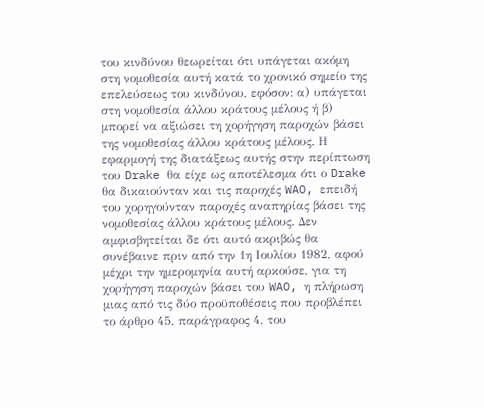του κινδύνου θεωρείται ότι υπάγεται ακόμη στη νομοθεσία αυτή κατά το χρονικό σημείο της επελεύσεως του κινδύνου, εφόσον: α) υπάγεται στη νομοθεσία άλλου κράτους μέλους ή β) μπορεί να αξιώσει τη χορήγηση παροχών βάσει της νομοθεσίας άλλου κράτους μέλους. Η εφαρμογή της διατάξεως αυτής στην περίπτωση του Drake θα είχε ως αποτέλεσμα ότι ο Drake θα δικαιούνταν και τις παροχές WAO, επειδή του χορηγούνταν παροχές αναπηρίας βάσει της νομοθεσίας άλλου κράτους μέλους. Δεν αμφισβητείται δε ότι αυτό ακριβώς θα συνέβαινε πριν από την 1η Ιουλίου 1982, αφού μέχρι την ημερομηνία αυτή αρκούσε, για τη χορήγηση παροχών βάσει του WAO, η πλήρωση μιας από τις δύο προϋποθέσεις που προβλέπει το άρθρο 45, παράγραφος 4, του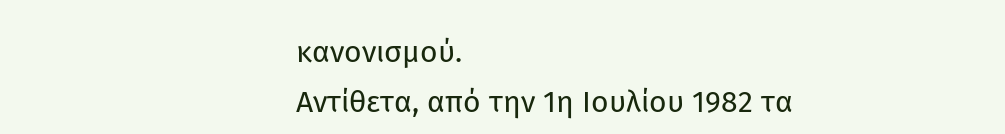κανονισμού.
Αντίθετα, από την 1η Ιουλίου 1982 τα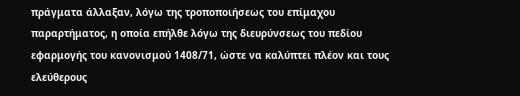πράγματα άλλαξαν, λόγω της τροποποιήσεως του επίμαχου παραρτήματος, η οποία επήλθε λόγω της διευρύνσεως του πεδίου εφαρμογής του κανονισμού 1408/71, ώστε να καλύπτει πλέον και τους ελεύθερους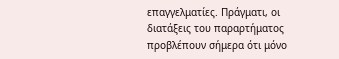επαγγελματίες. Πράγματι, οι διατάξεις του παραρτήματος προβλέπουν σήμερα ότι μόνο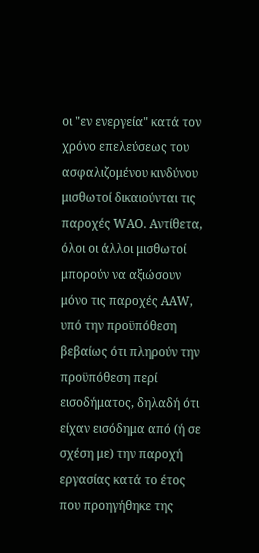οι "εν ενεργεία" κατά τον χρόνο επελεύσεως του ασφαλιζομένου κινδύνου μισθωτοί δικαιούνται τις παροχές WΑΟ. Αντίθετα, όλοι οι άλλοι μισθωτοί μπορούν να αξιώσουν μόνο τις παροχές ΑΑW, υπό την προϋπόθεση βεβαίως ότι πληρούν την προϋπόθεση περί εισοδήματος, δηλαδή ότι είχαν εισόδημα από (ή σε σχέση με) την παροχή εργασίας κατά το έτος που προηγήθηκε της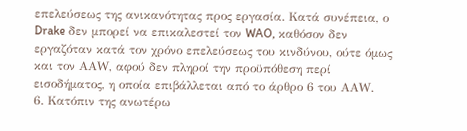επελεύσεως της ανικανότητας προς εργασία. Κατά συνέπεια, ο Drake δεν μπορεί να επικαλεστεί τον WAO, καθόσον δεν εργαζόταν κατά τον χρόνο επελεύσεως του κινδύνου, ούτε όμως και τον ΑΑW, αφού δεν πληροί την προϋπόθεση περί εισοδήματος, η οποία επιβάλλεται από το άρθρο 6 του ΑΑW.
6. Κατόπιν της ανωτέρω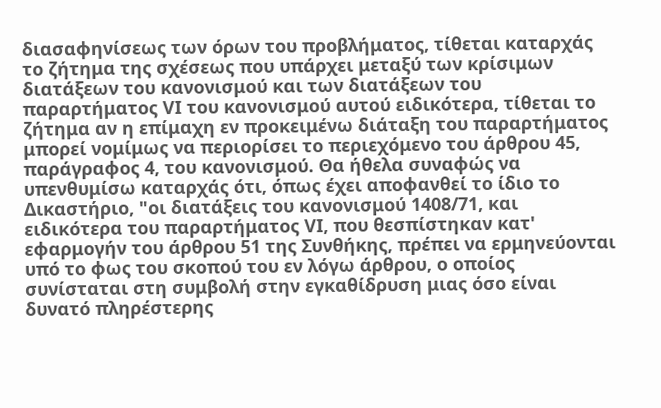διασαφηνίσεως των όρων του προβλήματος, τίθεται καταρχάς το ζήτημα της σχέσεως που υπάρχει μεταξύ των κρίσιμων διατάξεων του κανονισμού και των διατάξεων του παραρτήματος VΙ του κανονισμού αυτού ειδικότερα, τίθεται το ζήτημα αν η επίμαχη εν προκειμένω διάταξη του παραρτήματος μπορεί νομίμως να περιορίσει το περιεχόμενο του άρθρου 45, παράγραφος 4, του κανονισμού. Θα ήθελα συναφώς να υπενθυμίσω καταρχάς ότι, όπως έχει αποφανθεί το ίδιο το Δικαστήριο, "οι διατάξεις του κανονισμού 1408/71, και ειδικότερα του παραρτήματος VΙ, που θεσπίστηκαν κατ' εφαρμογήν του άρθρου 51 της Συνθήκης, πρέπει να ερμηνεύονται υπό το φως του σκοπού του εν λόγω άρθρου, ο οποίος συνίσταται στη συμβολή στην εγκαθίδρυση μιας όσο είναι δυνατό πληρέστερης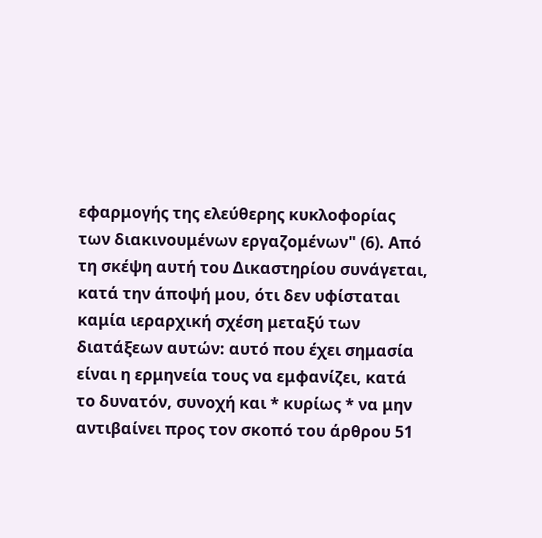εφαρμογής της ελεύθερης κυκλοφορίας των διακινουμένων εργαζομένων" (6). Από τη σκέψη αυτή του Δικαστηρίου συνάγεται, κατά την άποψή μου, ότι δεν υφίσταται καμία ιεραρχική σχέση μεταξύ των διατάξεων αυτών: αυτό που έχει σημασία είναι η ερμηνεία τους να εμφανίζει, κατά το δυνατόν, συνοχή και * κυρίως * να μην αντιβαίνει προς τον σκοπό του άρθρου 51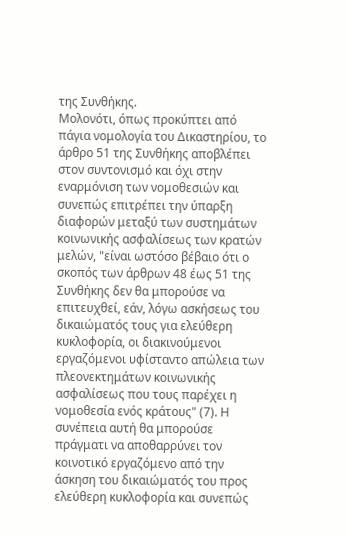της Συνθήκης.
Μολονότι, όπως προκύπτει από πάγια νομολογία του Δικαστηρίου, το άρθρο 51 της Συνθήκης αποβλέπει στον συντονισμό και όχι στην εναρμόνιση των νομοθεσιών και συνεπώς επιτρέπει την ύπαρξη διαφορών μεταξύ των συστημάτων κοινωνικής ασφαλίσεως των κρατών μελών, "είναι ωστόσο βέβαιο ότι ο σκοπός των άρθρων 48 έως 51 της Συνθήκης δεν θα μπορούσε να επιτευχθεί, εάν, λόγω ασκήσεως του δικαιώματός τους για ελεύθερη κυκλοφορία, οι διακινούμενοι εργαζόμενοι υφίσταντο απώλεια των πλεονεκτημάτων κοινωνικής ασφαλίσεως που τους παρέχει η νομοθεσία ενός κράτους" (7). Η συνέπεια αυτή θα μπορούσε πράγματι να αποθαρρύνει τον κοινοτικό εργαζόμενο από την άσκηση του δικαιώματός του προς ελεύθερη κυκλοφορία και συνεπώς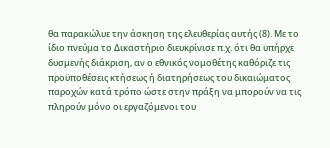θα παρακώλυε την άσκηση της ελευθερίας αυτής (8). Με το ίδιο πνεύμα το Δικαστήριο διευκρίνισε π.χ. ότι θα υπήρχε δυσμενής διάκριση, αν ο εθνικός νομοθέτης καθόριζε τις προϋποθέσεις κτήσεως ή διατηρήσεως του δικαιώματος παροχών κατά τρόπο ώστε στην πράξη να μπορούν να τις πληρούν μόνο οι εργαζόμενοι του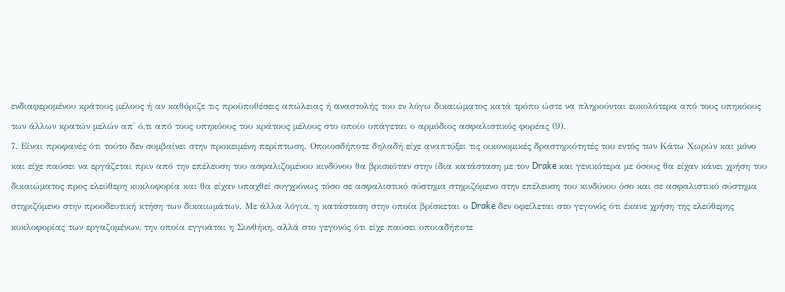ενδιαφερομένου κράτους μέλους ή αν καθόριζε τις προϋποθέσεις απώλειας ή αναστολής του εν λόγω δικαιώματος κατά τρόπο ώστε να πληρούνται ευκολότερα από τους υπηκόους των άλλων κρατών μελών απ' ό,τι από τους υπηκόους του κράτους μέλους στο οποίο υπάγεται ο αρμόδιος ασφαλιστικός φορέας (9).
7. Είναι προφανές ότι τούτο δεν συμβαίνει στην προκειμένη περίπτωση. Οποιοσδήποτε δηλαδή είχε αναπτύξει τις οικονομικές δραστηριότητές του εντός των Κάτω Χωρών και μόνο και είχε παύσει να εργάζεται πριν από την επέλευση του ασφαλιζομένου κινδύνου θα βρισκόταν στην ίδια κατάσταση με τον Drake και γενικότερα με όσους θα είχαν κάνει χρήση του δικαιώματος προς ελεύθερη κυκλοφορία και θα είχαν υπαχθεί συγχρόνως τόσο σε ασφαλιστικό σύστημα στηριζόμενο στην επέλευση του κινδύνου όσο και σε ασφαλιστικό σύστημα στηριζόμενο στην προοδευτική κτήση των δικαιωμάτων. Με άλλα λόγια, η κατάσταση στην οποία βρίσκεται ο Drake δεν οφείλεται στο γεγονός ότι έκανε χρήση της ελεύθερης κυκλοφορίας των εργαζομένων, την οποία εγγυάται η Συνθήκη, αλλά στο γεγονός ότι είχε παύσει οποιαδήποτε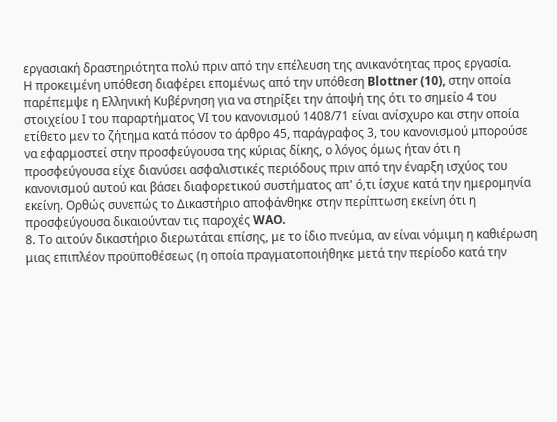εργασιακή δραστηριότητα πολύ πριν από την επέλευση της ανικανότητας προς εργασία.
Η προκειμένη υπόθεση διαφέρει επομένως από την υπόθεση Blottner (10), στην οποία παρέπεμψε η Ελληνική Κυβέρνηση για να στηρίξει την άποψή της ότι το σημείο 4 του στοιχείου Ι του παραρτήματος VΙ του κανονισμού 1408/71 είναι ανίσχυρο και στην οποία ετίθετο μεν το ζήτημα κατά πόσον το άρθρο 45, παράγραφος 3, του κανονισμού μπορούσε να εφαρμοστεί στην προσφεύγουσα της κύριας δίκης, ο λόγος όμως ήταν ότι η προσφεύγουσα είχε διανύσει ασφαλιστικές περιόδους πριν από την έναρξη ισχύος του κανονισμού αυτού και βάσει διαφορετικού συστήματος απ' ό,τι ίσχυε κατά την ημερομηνία εκείνη. Ορθώς συνεπώς το Δικαστήριο αποφάνθηκε στην περίπτωση εκείνη ότι η προσφεύγουσα δικαιούνταν τις παροχές WAO.
8. Το αιτούν δικαστήριο διερωτάται επίσης, με το ίδιο πνεύμα, αν είναι νόμιμη η καθιέρωση μιας επιπλέον προϋποθέσεως (η οποία πραγματοποιήθηκε μετά την περίοδο κατά την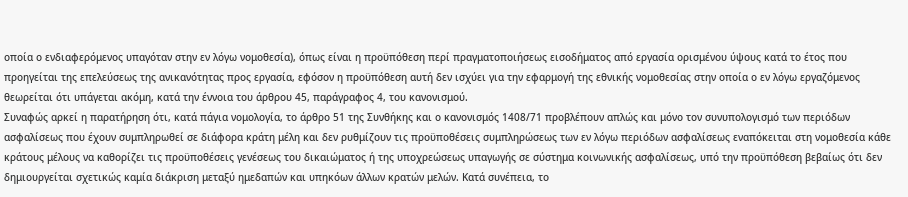οποία ο ενδιαφερόμενος υπαγόταν στην εν λόγω νομοθεσία), όπως είναι η προϋπόθεση περί πραγματοποιήσεως εισοδήματος από εργασία ορισμένου ύψους κατά το έτος που προηγείται της επελεύσεως της ανικανότητας προς εργασία, εφόσον η προϋπόθεση αυτή δεν ισχύει για την εφαρμογή της εθνικής νομοθεσίας στην οποία ο εν λόγω εργαζόμενος θεωρείται ότι υπάγεται ακόμη, κατά την έννοια του άρθρου 45, παράγραφος 4, του κανονισμού.
Συναφώς αρκεί η παρατήρηση ότι, κατά πάγια νομολογία, το άρθρο 51 της Συνθήκης και ο κανονισμός 1408/71 προβλέπουν απλώς και μόνο τον συνυπολογισμό των περιόδων ασφαλίσεως που έχουν συμπληρωθεί σε διάφορα κράτη μέλη και δεν ρυθμίζουν τις προϋποθέσεις συμπληρώσεως των εν λόγω περιόδων ασφαλίσεως εναπόκειται στη νομοθεσία κάθε κράτους μέλους να καθορίζει τις προϋποθέσεις γενέσεως του δικαιώματος ή της υποχρεώσεως υπαγωγής σε σύστημα κοινωνικής ασφαλίσεως, υπό την προϋπόθεση βεβαίως ότι δεν δημιουργείται σχετικώς καμία διάκριση μεταξύ ημεδαπών και υπηκόων άλλων κρατών μελών. Κατά συνέπεια, το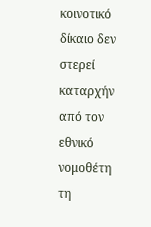κοινοτικό δίκαιο δεν στερεί καταρχήν από τον εθνικό νομοθέτη τη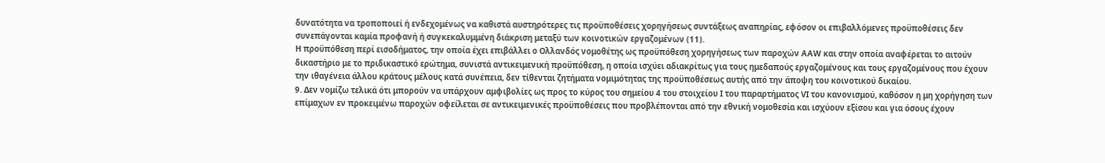δυνατότητα να τροποποιεί ή ενδεχομένως να καθιστά αυστηρότερες τις προϋποθέσεις χορηγήσεως συντάξεως αναπηρίας, εφόσον οι επιβαλλόμενες προϋποθέσεις δεν συνεπάγονται καμία προφανή ή συγκεκαλυμμένη διάκριση μεταξύ των κοινοτικών εργαζομένων (11).
Η προϋπόθεση περί εισοδήματος, την οποία έχει επιβάλλει ο Ολλανδός νομοθέτης ως προϋπόθεση χορηγήσεως των παροχών ΑΑW και στην οποία αναφέρεται το αιτούν δικαστήριο με το πριδικαστικό ερώτημα, συνιστά αντικειμενική προϋπόθεση, η οποία ισχύει αδιακρίτως για τους ημεδαπούς εργαζομένους και τους εργαζομένους που έχουν την ιθαγένεια άλλου κράτους μέλους κατά συνέπεια, δεν τίθενται ζητήματα νομιμότητας της προϋποθέσεως αυτής από την άποψη του κοινοτικού δικαίου.
9. Δεν νομίζω τελικά ότι μπορούν να υπάρχουν αμφιβολίες ως προς το κύρος του σημείου 4 του στοιχείου Ι του παραρτήματος VΙ του κανονισμού, καθόσον η μη χορήγηση των επίμαχων εν προκειμένω παροχών οφείλεται σε αντικειμενικές προϋποθέσεις που προβλέπονται από την εθνική νομοθεσία και ισχύουν εξίσου και για όσους έχουν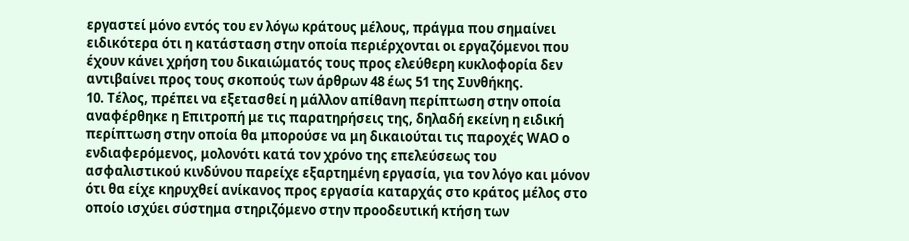εργαστεί μόνο εντός του εν λόγω κράτους μέλους, πράγμα που σημαίνει ειδικότερα ότι η κατάσταση στην οποία περιέρχονται οι εργαζόμενοι που έχουν κάνει χρήση του δικαιώματός τους προς ελεύθερη κυκλοφορία δεν αντιβαίνει προς τους σκοπούς των άρθρων 48 έως 51 της Συνθήκης.
10. Τέλος, πρέπει να εξετασθεί η μάλλον απίθανη περίπτωση στην οποία αναφέρθηκε η Επιτροπή με τις παρατηρήσεις της, δηλαδή εκείνη η ειδική περίπτωση στην οποία θα μπορούσε να μη δικαιούται τις παροχές WAΟ ο ενδιαφερόμενος, μολονότι κατά τον χρόνο της επελεύσεως του ασφαλιστικού κινδύνου παρείχε εξαρτημένη εργασία, για τον λόγο και μόνον ότι θα είχε κηρυχθεί ανίκανος προς εργασία καταρχάς στο κράτος μέλος στο οποίο ισχύει σύστημα στηριζόμενο στην προοδευτική κτήση των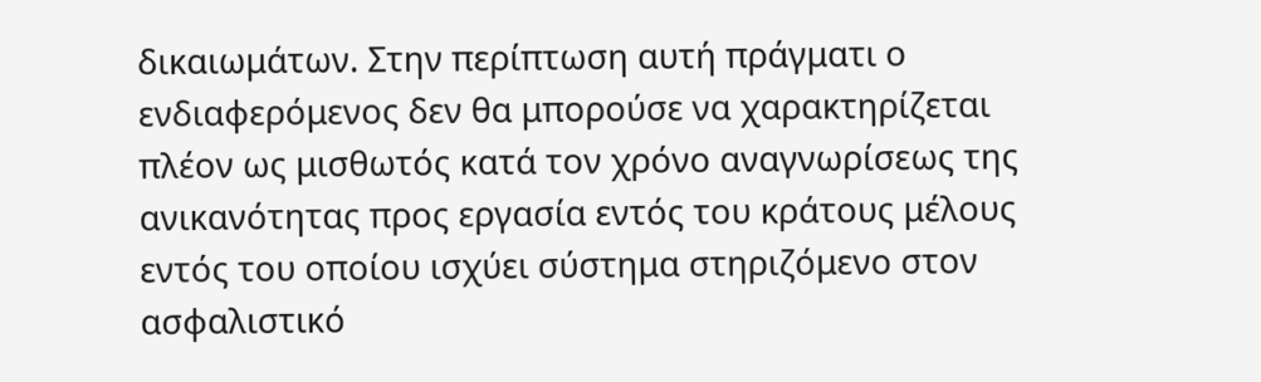δικαιωμάτων. Στην περίπτωση αυτή πράγματι ο ενδιαφερόμενος δεν θα μπορούσε να χαρακτηρίζεται πλέον ως μισθωτός κατά τον χρόνο αναγνωρίσεως της ανικανότητας προς εργασία εντός του κράτους μέλους εντός του οποίου ισχύει σύστημα στηριζόμενο στον ασφαλιστικό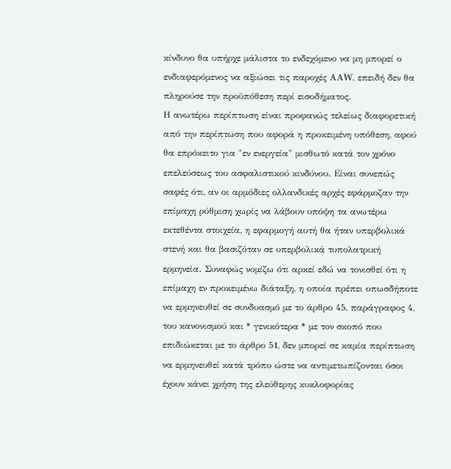κίνδυνο θα υπήρχε μάλιστα το ενδεχόμενο να μη μπορεί ο ενδιαφερόμενος να αξιώσει τις παροχές ΑΑW, επειδή δεν θα πληρούσε την προϋπόθεση περί εισοδήματος.
Η ανωτέρω περίπτωση είναι προφανώς τελείως διαφορετική από την περίπτωση που αφορά η προκειμένη υπόθεση, αφού θα επρόκειτο για "εν ενεργεία" μισθωτό κατά τον χρόνο επελεύσεως του ασφαλιστικού κινδύνου. Είναι συνεπώς σαφές ότι, αν οι αρμόδιες ολλανδικές αρχές εφάρμοζαν την επίμαχη ρύθμιση χωρίς να λάβουν υπόψη τα ανωτέρω εκτεθέντα στοιχεία, η εφαρμογή αυτή θα ήταν υπερβολικά στενή και θα βασιζόταν σε υπερβολικά τυπολατρική ερμηνεία. Συναφώς νομίζω ότι αρκεί εδώ να τονισθεί ότι η επίμαχη εν προκειμένω διάταξη, η οποία πρέπει οπωσδήποτε να ερμηνευθεί σε συνδυασμό με το άρθρο 45, παράγραφος 4, του κανονισμού και * γενικότερα * με τον σκοπό που επιδιώκεται με το άρθρο 51, δεν μπορεί σε καμία περίπτωση να ερμηνευθεί κατά τρόπο ώστε να αντιμετωπίζονται όσοι έχουν κάνει χρήση της ελεύθερης κυκλοφορίας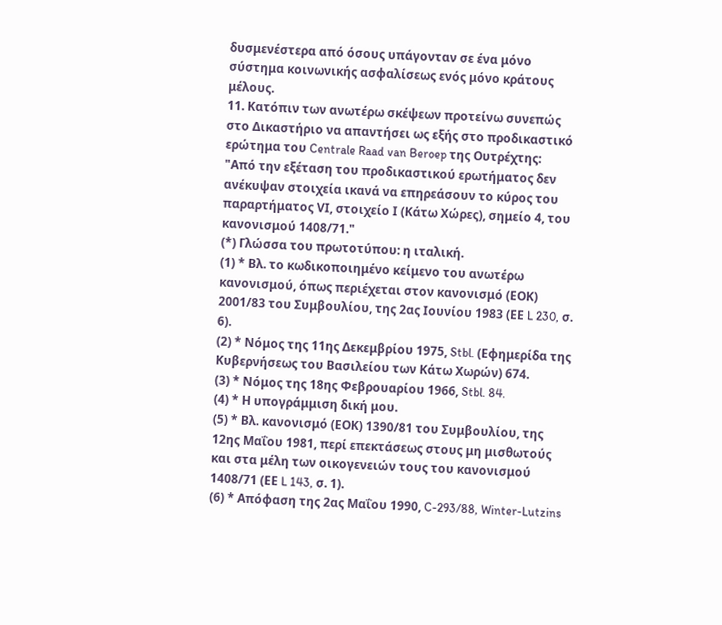δυσμενέστερα από όσους υπάγονταν σε ένα μόνο σύστημα κοινωνικής ασφαλίσεως ενός μόνο κράτους μέλους.
11. Κατόπιν των ανωτέρω σκέψεων προτείνω συνεπώς στο Δικαστήριο να απαντήσει ως εξής στο προδικαστικό ερώτημα του Centrale Raad van Beroep της Ουτρέχτης:
"Από την εξέταση του προδικαστικού ερωτήματος δεν ανέκυψαν στοιχεία ικανά να επηρεάσουν το κύρος του παραρτήματος VΙ, στοιχείο Ι (Κάτω Χώρες), σημείο 4, του κανονισμού 1408/71."
(*) Γλώσσα του πρωτοτύπου: η ιταλική.
(1) * Βλ. το κωδικοποιημένο κείμενο του ανωτέρω κανονισμού, όπως περιέχεται στον κανονισμό (ΕΟΚ) 2001/83 του Συμβουλίου, της 2ας Ιουνίου 1983 (ΕΕ L 230, σ. 6).
(2) * Νόμος της 11ης Δεκεμβρίου 1975, Stbl. (Εφημερίδα της Κυβερνήσεως του Βασιλείου των Κάτω Χωρών) 674.
(3) * Νόμος της 18ης Φεβρουαρίου 1966, Stbl. 84.
(4) * Η υπογράμμιση δική μου.
(5) * Βλ. κανονισμό (ΕΟΚ) 1390/81 του Συμβουλίου, της 12ης Μαΐου 1981, περί επεκτάσεως στους μη μισθωτούς και στα μέλη των οικογενειών τους του κανονισμού 1408/71 (ΕΕ L 143, σ. 1).
(6) * Απόφαση της 2ας Μαΐου 1990, C-293/88, Winter-Lutzins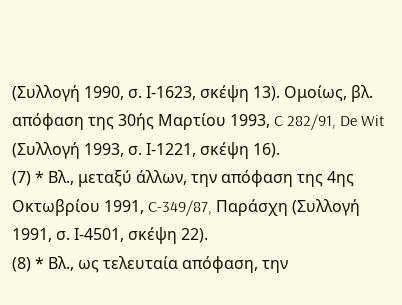(Συλλογή 1990, σ. Ι-1623, σκέψη 13). Ομοίως, βλ. απόφαση της 30ής Μαρτίου 1993, C 282/91, De Wit (Συλλογή 1993, σ. Ι-1221, σκέψη 16).
(7) * Βλ., μεταξύ άλλων, την απόφαση της 4ης Οκτωβρίου 1991, C-349/87, Παράσχη (Συλλογή 1991, σ. Ι-4501, σκέψη 22).
(8) * Βλ., ως τελευταία απόφαση, την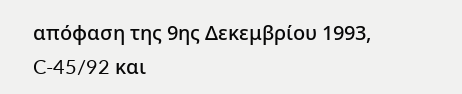απόφαση της 9ης Δεκεμβρίου 1993, C-45/92 και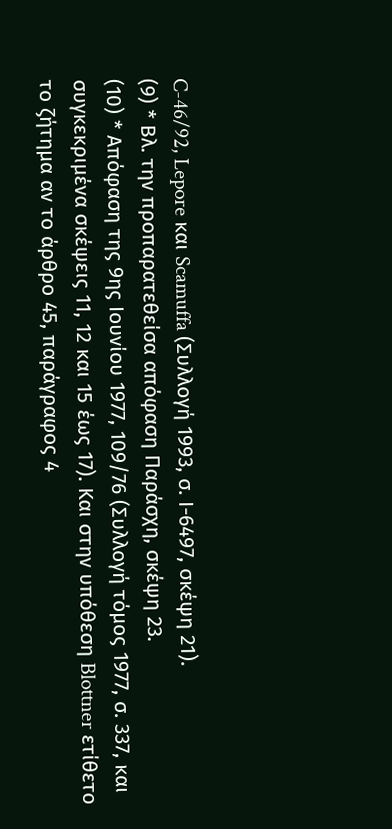C-46/92, Lepore και Scamuffa (Συλλογή 1993, σ. Ι-6497, σκέψη 21).
(9) * Βλ. την προπαρατεθείσα απόφαση Παράσχη, σκέψη 23.
(10) * Απόφαση της 9ης Ιουνίου 1977, 109/76 (Συλλογή τόμος 1977, σ. 337, και συγκεκριμένα σκέψεις 11, 12 και 15 έως 17). Και στην υπόθεση Blottner ετίθετο το ζήτημα αν το άρθρο 45, παράγραφος 4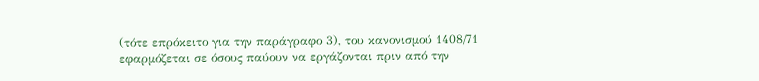(τότε επρόκειτο για την παράγραφο 3), του κανονισμού 1408/71 εφαρμόζεται σε όσους παύουν να εργάζονται πριν από την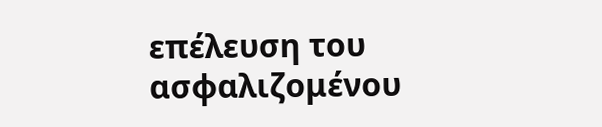επέλευση του ασφαλιζομένου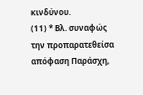κινδύνου.
(11) * Βλ. συναφώς την προπαρατεθείσα απόφαση Παράσχη,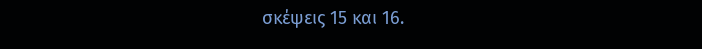σκέψεις 15 και 16.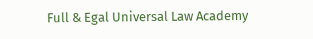Full & Egal Universal Law Academy